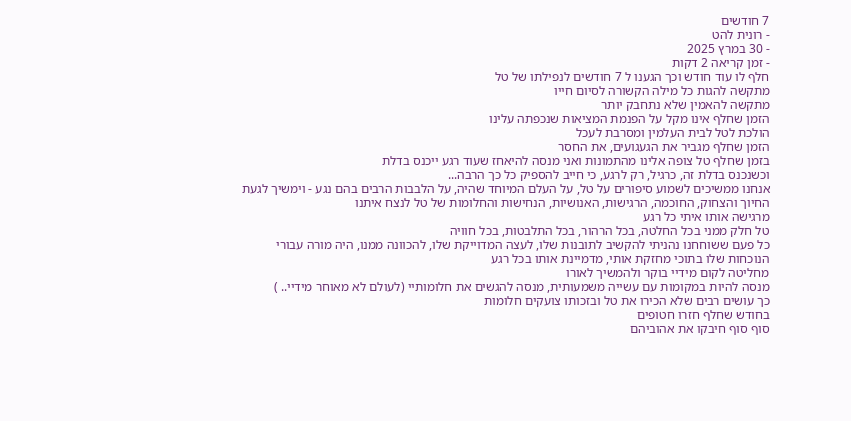7 חודשים
- רונית להט
- 30 במרץ 2025
- זמן קריאה 2 דקות
חלף לו עוד חודש וכך הגענו ל 7 חודשים לנפילתו של טל
מתקשה להגות כל מילה הקשורה לסיום חייו
מתקשה להאמין שלא נתחבק יותר
הזמן שחלף אינו מקל על הפנמת המציאות שנכפתה עלינו
הולכת לטל לבית העלמין ומסרבת לעכל
הזמן שחלף מגביר את הגעגועים, את החסר
בזמן שחלף טל צופה אלינו מהתמונות ואני מנסה להיאחז שעוד רגע ייכנס בדלת
וכשנכנס בדלת זה, כרגיל, רק לרגע, כי חייב להספיק כל כך הרבה...
אנחנו ממשיכים לשמוע סיפורים על טל, על העלם המיוחד שהיה, על הלבבות הרבים בהם נגע - וימשיך לגעת
החיוך והצחוק, החוכמה, הרגישות, האנושיות, הנחישות והחלומות של טל לנצח איתנו
מרגישה אותו איתי כל רגע
טל חלק ממני בכל החלטה, בכל הרהור, בכל התלבטות, בכל חוויה
כל פעם ששוחחנו נהניתי להקשיב לתובנות שלו, לעצה המדוייקת שלו, להכוונה ממנו, היה מורה עבורי
הנוכחות שלו בתוכי מחזקת אותי, מדמיינת אותו בכל רגע
מחליטה לקום מידיי בוקר ולהמשיך לאורו
מנסה להיות במקומות עם עשייה משמעותית, מנסה להגשים את חלומותיי (לעולם לא מאוחר מידיי.. )
כך עושים רבים שלא הכירו את טל ובזכותו צועקים חלומות
בחודש שחלף חזרו חטופים
סוף סוף חיבקו את אהוביהם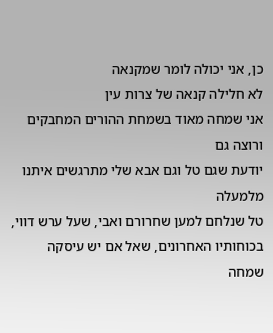כן, אני יכולה לומר שמקנאה
לא חלילה קנאה של צרות עין
אני שמחה מאוד בשמחת ההורים המחבקים ורוצה גם
יודעת שגם טל וגם אבא שלי מתרגשים איתנו מלמעלה
טל שנלחם למען שחרורם ואבי, שעל ערש דווי, בכוחותיו האחרונים, שאל אם יש עיסקה
שמחה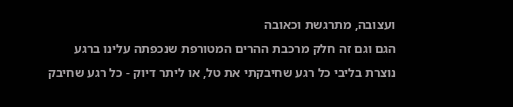ועצובה, מתרגשת וכאובה
הגם וגם זה חלק מרכבת ההרים המטורפת שנכפתה עלינו ברגע
נוצרת בליבי כל רגע שחיבקתי את טל, או ליתר דיוק - כל רגע שחיבק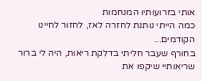אותי בזרועותיו המנחמות
כמה הייתי נותנת לחזרה לאז, לחזור לחיינו הקודמים...
בחורף שעבר חליתי בדלקת ריאות, היה לי ברור שריאותיי שיקפו את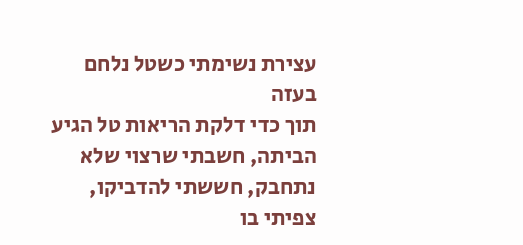עצירת נשימתי כשטל נלחם בעזה
תוך כדי דלקת הריאות טל הגיע הביתה, חשבתי שרצוי שלא נתחבק, חששתי להדביקו, צפיתי בו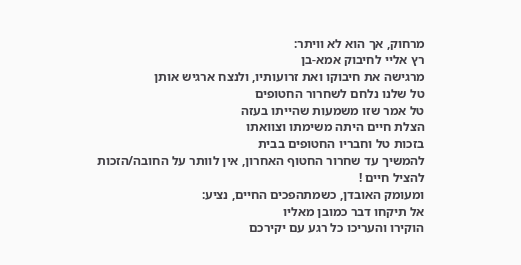מרחוק, אך הוא לא וויתר:
רץ אליי לחיבוק אמא-בן
מרגישה את חיבוקו ואת זרועותיו, ולנצח ארגיש אותן
טל שלנו נלחם לשחרור החטופים
טל אמר שזו משמעות שהייתו בעזה
הצלת חיים היתה משימתו וצוואתו
בזכות טל וחבריו החטופים בבית
להמשיך עד שחרור החטוף האחרון, אין לוותר על החובה/הזכות להציל חיים !
ומעומק האובדן, כשמתהפכים החיים, נציע:
אל תיקחו דבר כמובן מאליו
הוקירו והעריכו כל רגע עם יקירכם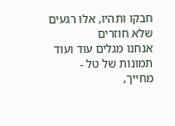חבקו ותהיו, אלו רגעים שלא חוזרים
אנחנו מגלים עוד ועוד תמונות של טל - מחייך,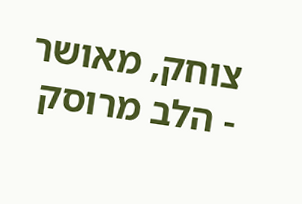צוחק, מאושר - הלב מרוסק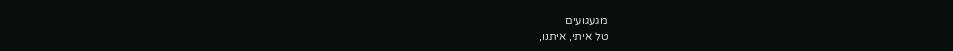מגעגועים
טל איתי, איתנו,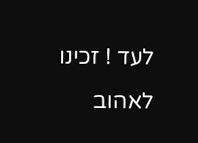לעד ! זכינו לאהוב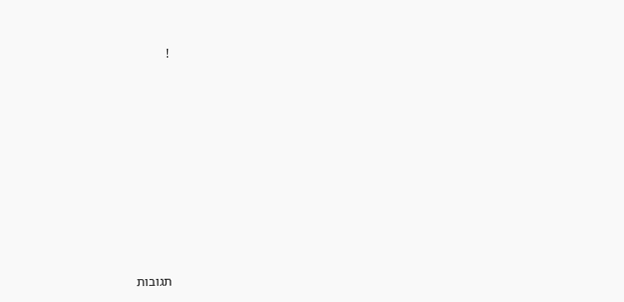!









תגובות